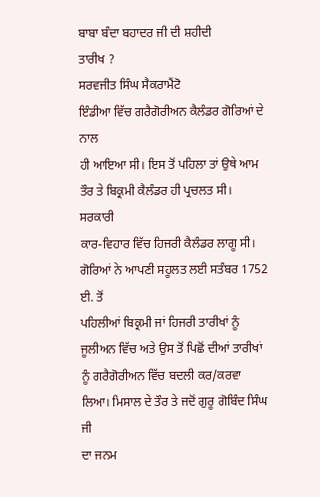ਬਾਬਾ ਬੰਦਾ ਬਹਾਦਰ ਜੀ ਦੀ ਸ਼ਹੀਦੀ
ਤਾਰੀਖ ?
ਸਰਵਜੀਤ ਸਿੰਘ ਸੈਕਰਾਮੈਂਟੋ
ਇੰਡੀਆ ਵਿੱਚ ਗਰੈਗੋਰੀਅਨ ਕੈਲੰਡਰ ਗੋਰਿਆਂ ਦੇ ਨਾਲ
ਹੀ ਆਇਆ ਸੀ। ਇਸ ਤੋਂ ਪਹਿਲਾ ਤਾਂ ਉਥੇ ਆਮ ਤੌਰ ਤੇ ਬਿਕ੍ਰਮੀ ਕੈਲੰਡਰ ਹੀ ਪ੍ਰਚਲਤ ਸੀ। ਸਰਕਾਰੀ
ਕਾਰ-ਵਿਹਾਰ ਵਿੱਚ ਹਿਜਰੀ ਕੈਲੰਡਰ ਲਾਗੂ ਸੀ। ਗੋਰਿਆਂ ਨੇ ਆਪਣੀ ਸਹੂਲਤ ਲਈ ਸਤੰਬਰ 1752 ਈ. ਤੋਂ
ਪਹਿਲੀਆਂ ਬਿਕ੍ਰਮੀ ਜਾਂ ਹਿਜਰੀ ਤਾਰੀਖਾਂ ਨੂੰ ਜੂਲੀਅਨ ਵਿੱਚ ਅਤੇ ਉਸ ਤੋਂ ਪਿਛੋਂ ਦੀਆਂ ਤਾਰੀਖਾਂ
ਨੂੰ ਗਰੈਗੋਰੀਅਨ ਵਿੱਚ ਬਦਲੀ ਕਰ/ਕਰਵਾ ਲਿਆ। ਮਿਸਾਲ ਦੇ ਤੌਰ ਤੇ ਜਦੋਂ ਗੁਰੂ ਗੋਬਿੰਦ ਸਿੰਘ ਜੀ
ਦਾ ਜਨਮ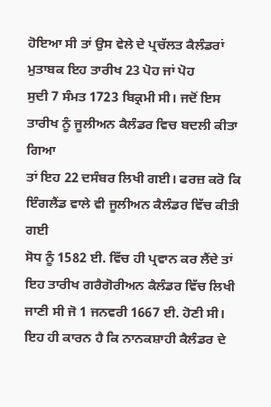ਹੋਇਆ ਸੀ ਤਾਂ ਉਸ ਵੇਲੇ ਦੇ ਪ੍ਰਚੱਲਤ ਕੈਲੰਡਰਾਂ ਮੁਤਾਬਕ ਇਹ ਤਾਰੀਖ 23 ਪੋਹ ਜਾਂ ਪੋਹ
ਸੁਦੀ 7 ਸੰਮਤ 1723 ਬਿਕ੍ਰਮੀ ਸੀ। ਜਦੋਂ ਇਸ ਤਾਰੀਖ ਨੂੰ ਜੂਲੀਅਨ ਕੈਲੰਡਰ ਵਿਚ ਬਦਲੀ ਕੀਤਾ ਗਿਆ
ਤਾਂ ਇਹ 22 ਦਸੰਬਰ ਲਿਖੀ ਗਈ। ਫਰਜ਼ ਕਰੋ ਕਿ ਇੰਗਲੈਂਡ ਵਾਲੇ ਵੀ ਜੂਲੀਅਨ ਕੈਲੰਡਰ ਵਿੱਚ ਕੀਤੀ ਗਈ
ਸੋਧ ਨੂੰ 1582 ਈ. ਵਿੱਚ ਹੀ ਪ੍ਰਵਾਨ ਕਰ ਲੈਂਦੇ ਤਾਂ ਇਹ ਤਾਰੀਖ ਗਰੈਗੋਰੀਅਨ ਕੈਲੰਡਰ ਵਿੱਚ ਲਿਖੀ
ਜਾਣੀ ਸੀ ਜੋ 1 ਜਨਵਰੀ 1667 ਈ. ਹੋਣੀ ਸੀ। ਇਹ ਹੀ ਕਾਰਨ ਹੈ ਕਿ ਨਾਨਕਸ਼ਾਹੀ ਕੈਲੰਡਰ ਦੇ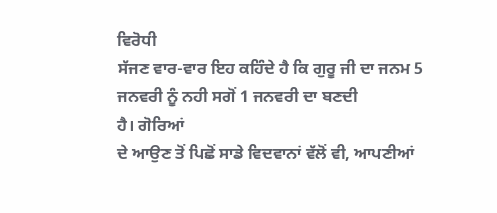ਵਿਰੋਧੀ
ਸੱਜਣ ਵਾਰ-ਵਾਰ ਇਹ ਕਹਿੰਦੇ ਹੈ ਕਿ ਗੁਰੂ ਜੀ ਦਾ ਜਨਮ 5 ਜਨਵਰੀ ਨੂੰ ਨਹੀ ਸਗੋਂ 1 ਜਨਵਰੀ ਦਾ ਬਣਦੀ
ਹੈ। ਗੋਰਿਆਂ
ਦੇ ਆਉਣ ਤੋਂ ਪਿਛੋਂ ਸਾਡੇ ਵਿਦਵਾਨਾਂ ਵੱਲੋਂ ਵੀ, ਆਪਣੀਆਂ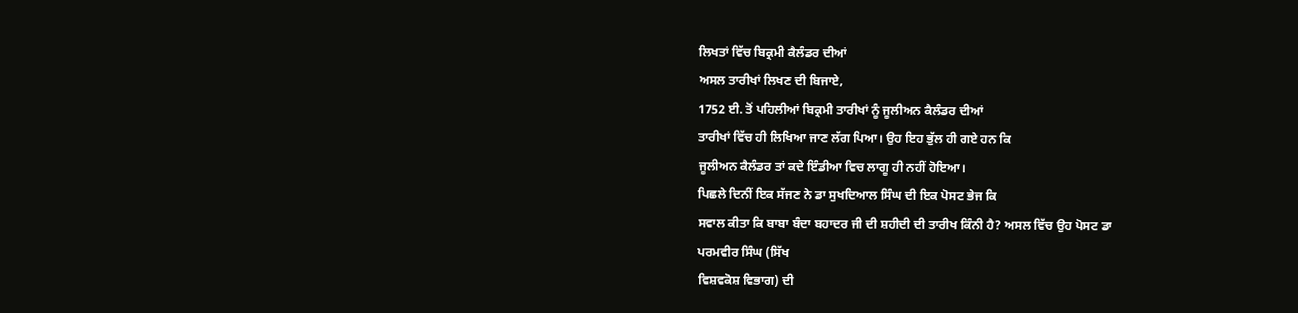ਲਿਖਤਾਂ ਵਿੱਚ ਬਿਕ੍ਰਮੀ ਕੈਲੰਡਰ ਦੀਆਂ
ਅਸਲ ਤਾਰੀਖਾਂ ਲਿਖਣ ਦੀ ਬਿਜਾਏ,
1752 ਈ. ਤੋਂ ਪਹਿਲੀਆਂ ਬਿਕ੍ਰਮੀ ਤਾਰੀਖਾਂ ਨੂੰ ਜੂਲੀਅਨ ਕੈਲੰਡਰ ਦੀਆਂ
ਤਾਰੀਖਾਂ ਵਿੱਚ ਹੀ ਲਿਖਿਆ ਜਾਣ ਲੱਗ ਪਿਆ। ਉਹ ਇਹ ਭੁੱਲ ਹੀ ਗਏ ਹਨ ਕਿ
ਜੂਲੀਅਨ ਕੈਲੰਡਰ ਤਾਂ ਕਦੇ ਇੰਡੀਆ ਵਿਚ ਲਾਗੂ ਹੀ ਨਹੀਂ ਹੋਇਆ।
ਪਿਛਲੇ ਦਿਨੀਂ ਇਕ ਸੱਜਣ ਨੇ ਡਾ ਸੁਖਦਿਆਲ ਸਿੰਘ ਦੀ ਇਕ ਪੋਸਟ ਭੇਜ ਕਿ
ਸਵਾਲ ਕੀਤਾ ਕਿ ਬਾਬਾ ਬੰਦਾ ਬਹਾਦਰ ਜੀ ਦੀ ਸ਼ਹੀਦੀ ਦੀ ਤਾਰੀਖ ਕਿੰਨੀ ਹੈ? ਅਸਲ ਵਿੱਚ ਉਹ ਪੋਸਟ ਡਾ
ਪਰਮਵੀਰ ਸਿੰਘ (ਸਿੱਖ
ਵਿਸ਼ਵਕੋਸ਼ ਵਿਭਾਗ) ਦੀ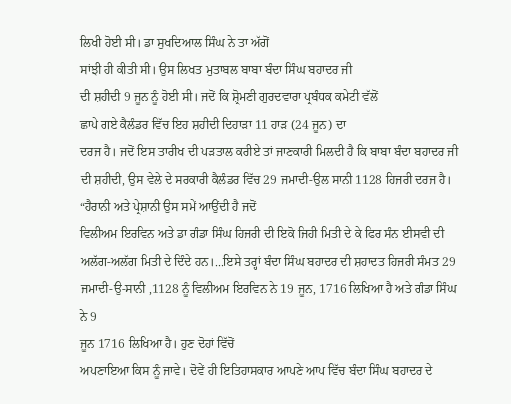ਲਿਖੀ ਹੋਈ ਸੀ। ਡਾ ਸੁਖਦਿਆਲ ਸਿੰਘ ਨੇ ਤਾ ਅੱਗੋਂ
ਸਾਂਝੀ ਹੀ ਕੀਤੀ ਸੀ। ਉਸ ਲਿਖਤ ਮੁਤਾਬਲ ਬਾਬਾ ਬੰਦਾ ਸਿੰਘ ਬਹਾਦਰ ਜੀ
ਦੀ ਸ਼ਹੀਦੀ 9 ਜੂਨ ਨੂੰ ਹੋਈ ਸੀ। ਜਦੋਂ ਕਿ ਸ਼੍ਰੋਮਣੀ ਗੁਰਦਵਾਰਾ ਪ੍ਰਬੰਧਕ ਕਮੇਟੀ ਵੱਲੋਂ
ਛਾਪੇ ਗਏ ਕੈਲੰਡਰ ਵਿੱਚ ਇਹ ਸ਼ਹੀਦੀ ਦਿਹਾੜਾ 11 ਹਾੜ (24 ਜੂਨ) ਦਾ
ਦਰਜ ਹੈ। ਜਦੋਂ ਇਸ ਤਾਰੀਖ ਦੀ ਪੜਤਾਲ ਕਰੀਏ ਤਾਂ ਜਾਣਕਾਰੀ ਮਿਲਦੀ ਹੈ ਕਿ ਬਾਬਾ ਬੰਦਾ ਬਹਾਦਰ ਜੀ
ਦੀ ਸ਼ਹੀਦੀ, ਉਸ ਵੇਲੇ ਦੇ ਸਰਕਾਰੀ ਕੈਲੰਡਰ ਵਿੱਚ 29 ਜਮਾਦੀ-ਉਲ ਸਾਨੀ 1128 ਹਿਜਰੀ ਦਰਜ ਹੈ।
“ਹੈਰਾਨੀ ਅਤੇ ਪ੍ਰੇਸ਼ਾਨੀ ਉਸ ਸਮੇਂ ਆਉਂਦੀ ਹੈ ਜਦੋਂ
ਵਿਲੀਅਮ ਇਰਵਿਨ ਅਤੇ ਡਾ ਗੰਡਾ ਸਿੰਘ ਹਿਜਰੀ ਦੀ ਇਕੋ ਜਿਹੀ ਮਿਤੀ ਦੇ ਕੇ ਫਿਰ ਸੰਨ ਈਸਵੀ ਦੀ
ਅਲੱਗ-ਅਲੱਗ ਮਿਤੀ ਦੇ ਦਿੰਦੇ ਹਨ।...ਇਸੇ ਤਰ੍ਹਾਂ ਬੰਦਾ ਸਿੰਘ ਬਹਾਦਰ ਦੀ ਸ਼ਹਾਦਤ ਹਿਜਰੀ ਸੰਮਤ 29
ਜਮਾਦੀ-ਉ-ਸਾਨੀ ,1128 ਨੂੰ ਵਿਲੀਅਮ ਇਰਵਿਨ ਨੇ 19 ਜੂਨ, 1716 ਲਿਖਿਆ ਹੈ ਅਤੇ ਗੰਡਾ ਸਿੰਘ ਨੇ 9
ਜੂਨ 1716 ਲਿਖਿਆ ਹੈ। ਹੁਣ ਦੋਹਾਂ ਵਿੱਚੋਂ
ਅਪਣਾਇਆ ਕਿਸ ਨੂੰ ਜਾਵੇ। ਦੋਵੇਂ ਹੀ ਇਤਿਹਾਸਕਾਰ ਆਪਣੇ ਆਪ ਵਿੱਚ ਬੰਦਾ ਸਿੰਘ ਬਹਾਦਰ ਦੇ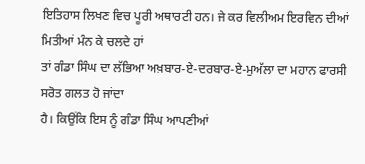ਇਤਿਹਾਸ ਲਿਖਣ ਵਿਚ ਪੂਰੀ ਅਥਾਰਟੀ ਹਨ। ਜੇ ਕਰ ਵਿਲੀਅਮ ਇਰਵਿਨ ਦੀਆਂ ਮਿਤੀਆਂ ਮੰਨ ਕੇ ਚਲਦੇ ਹਾਂ
ਤਾਂ ਗੰਡਾ ਸਿੰਘ ਦਾ ਲੱਭਿਆ ਅਖ਼ਬਾਰ-ਏ-ਦਰਬਾਰ-ਏ-ਮੁਅੱਲਾ ਦਾ ਮਹਾਨ ਫਾਰਸੀ ਸਰੋਤ ਗਲਤ ਹੋ ਜਾਂਦਾ
ਹੈ। ਕਿਉਂਕਿ ਇਸ ਨੂੰ ਗੰਡਾ ਸਿੰਘ ਆਪਣੀਆਂ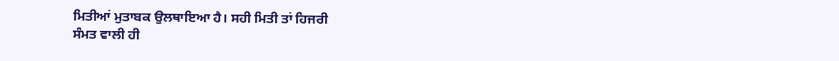ਮਿਤੀਆਂ ਮੁਤਾਬਕ ਉਲਥਾਇਆ ਹੈ। ਸਹੀ ਮਿਤੀ ਤਾਂ ਹਿਜਰੀ
ਸੰਮਤ ਵਾਲੀ ਹੀ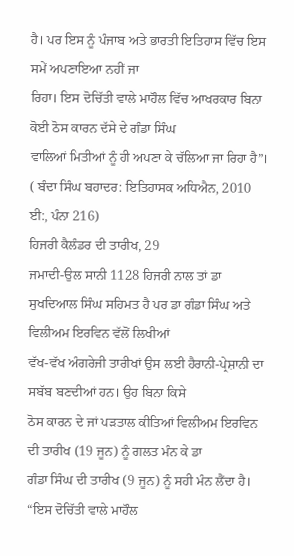ਹੈ। ਪਰ ਇਸ ਨੂੰ ਪੰਜਾਬ ਅਤੇ ਭਾਰਤੀ ਇਤਿਹਾਸ ਵਿੱਚ ਇਸ ਸਮੇਂ ਅਪਣਾਇਆ ਨਹੀਂ ਜਾ
ਰਿਹਾ। ਇਸ ਦੋਚਿੱਤੀ ਵਾਲੇ ਮਾਹੌਲ ਵਿੱਚ ਆਖਰਕਾਰ ਬਿਨਾ ਕੋਈ ਠੋਸ ਕਾਰਨ ਦੱਸੇ ਦੇ ਗੰਡਾ ਸਿੰਘ
ਵਾਲਿਆਂ ਮਿਤੀਆਂ ਨੂੰ ਹੀ ਅਪਣਾ ਕੇ ਚੱਲਿਆ ਜਾ ਰਿਹਾ ਹੈ”। ( ਬੰਦਾ ਸਿੰਘ ਬਹਾਦਰ: ਇਤਿਹਾਸਕ ਅਧਿਐਨ, 2010 ਈ:, ਪੰਨਾ 216)
ਹਿਜਰੀ ਕੈਲੰਡਰ ਦੀ ਤਾਰੀਖ, 29
ਜਮਾਦੀ-ਉਲ ਸਾਨੀ 1128 ਹਿਜਰੀ ਨਾਲ ਤਾਂ ਡਾ ਸੁਖਦਿਆਲ ਸਿੰਘ ਸਹਿਮਤ ਹੈ ਪਰ ਡਾ ਗੰਡਾ ਸਿੰਘ ਅਤੇ ਵਿਲੀਅਮ ਇਰਵਿਨ ਵੱਲੋਂ ਲਿਖੀਆਂ
ਵੱਖ-ਵੱਖ ਅੰਗਰੇਜੀ ਤਾਰੀਖਾਂ ਉਸ ਲਈ ਹੈਰਾਨੀ-ਪ੍ਰੇਸ਼ਾਨੀ ਦਾ ਸਬੱਬ ਬਣਦੀਆਂ ਹਨ। ਉਹ ਬਿਨਾ ਕਿਸੇ
ਠੋਸ ਕਾਰਨ ਦੇ ਜਾਂ ਪੜਤਾਲ ਕੀਤਿਆਂ ਵਿਲੀਅਮ ਇਰਵਿਨ ਦੀ ਤਾਰੀਖ (19 ਜੂਨ) ਨੂੰ ਗਲਤ ਮੰਨ ਕੇ ਡਾ
ਗੰਡਾ ਸਿੰਘ ਦੀ ਤਾਰੀਖ (9 ਜੂਨ) ਨੂੰ ਸਹੀ ਮੰਨ ਲੈਂਦਾ ਹੈ। “ਇਸ ਦੋਚਿੱਤੀ ਵਾਲੇ ਮਾਹੌਲ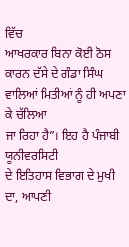ਵਿੱਚ
ਆਖਰਕਾਰ ਬਿਨਾ ਕੋਈ ਠੋਸ ਕਾਰਨ ਦੱਸੇ ਦੇ ਗੰਡਾ ਸਿੰਘ ਵਾਲਿਆਂ ਮਿਤੀਆਂ ਨੂੰ ਹੀ ਅਪਣਾ ਕੇ ਚੱਲਿਆ
ਜਾ ਰਿਹਾ ਹੈ”। ਇਹ ਹੈ ਪੰਜਾਬੀ ਯੂਨੀਵਰਸਿਟੀ
ਦੇ ਇਤਿਹਾਸ ਵਿਭਾਗ ਦੇ ਮੁਖੀ ਦਾ, ਆਪਣੀ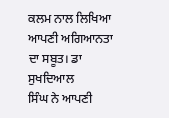ਕਲਮ ਨਾਲ ਲਿਖਿਆ ਆਪਣੀ ਅਗਿਆਨਤਾ ਦਾ ਸਬੂਤ। ਡਾ ਸੁਖਦਿਆਲ
ਸਿੰਘ ਨੇ ਆਪਣੀ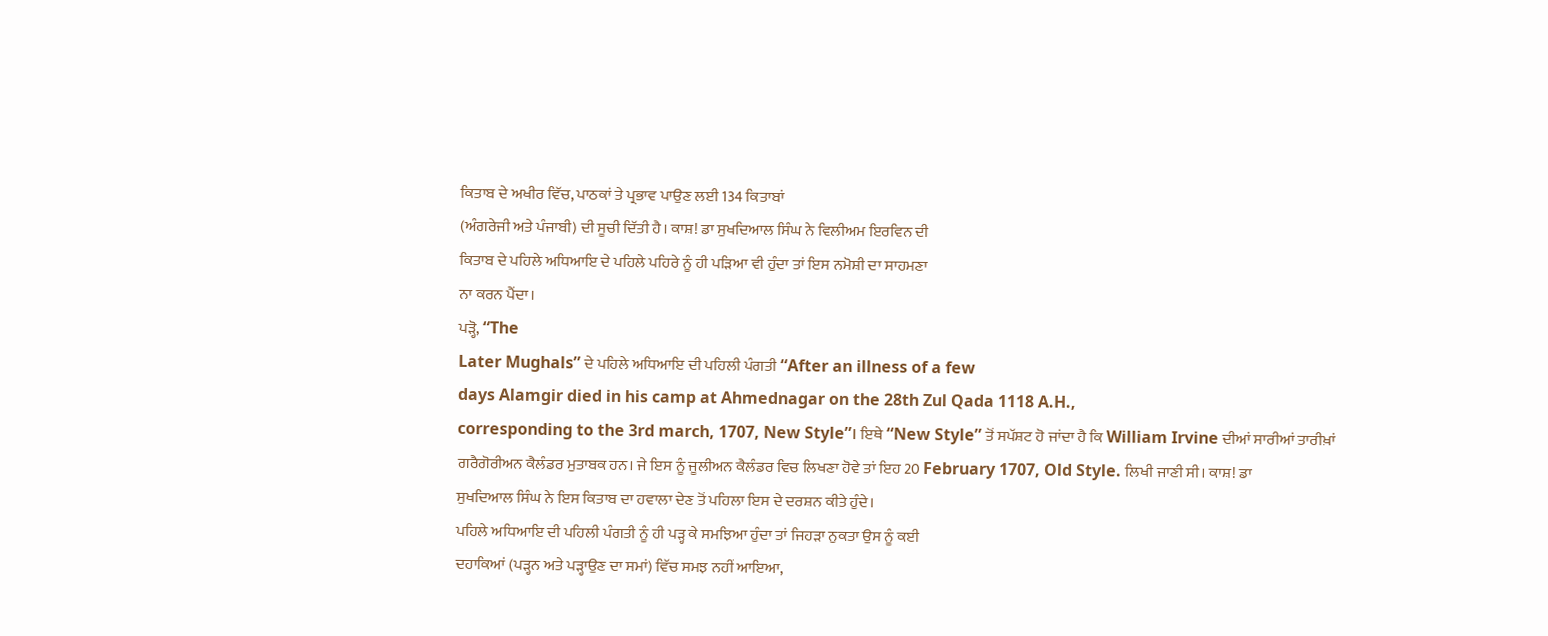ਕਿਤਾਬ ਦੇ ਅਖੀਰ ਵਿੱਚ, ਪਾਠਕਾਂ ਤੇ ਪ੍ਰਭਾਵ ਪਾਉਣ ਲਈ 134 ਕਿਤਾਬਾਂ
(ਅੰਗਰੇਜੀ ਅਤੇ ਪੰਜਾਬੀ) ਦੀ ਸੂਚੀ ਦਿੱਤੀ ਹੈ। ਕਾਸ਼! ਡਾ ਸੁਖਦਿਆਲ ਸਿੰਘ ਨੇ ਵਿਲੀਅਮ ਇਰਵਿਨ ਦੀ
ਕਿਤਾਬ ਦੇ ਪਹਿਲੇ ਅਧਿਆਇ ਦੇ ਪਹਿਲੇ ਪਹਿਰੇ ਨੂੰ ਹੀ ਪੜਿਆ ਵੀ ਹੁੰਦਾ ਤਾਂ ਇਸ ਨਮੋਸ਼ੀ ਦਾ ਸਾਹਮਣਾ
ਨਾ ਕਰਨ ਪੈਂਦਾ।
ਪੜ੍ਹੋ, “The
Later Mughals” ਦੇ ਪਹਿਲੇ ਅਧਿਆਇ ਦੀ ਪਹਿਲੀ ਪੰਗਤੀ “After an illness of a few
days Alamgir died in his camp at Ahmednagar on the 28th Zul Qada 1118 A.H.,
corresponding to the 3rd march, 1707, New Style”। ਇਥੇ “New Style” ਤੋਂ ਸਪੱਸ਼ਟ ਹੋ ਜਾਂਦਾ ਹੈ ਕਿ William Irvine ਦੀਆਂ ਸਾਰੀਆਂ ਤਾਰੀਖ਼ਾਂ
ਗਰੈਗੋਰੀਅਨ ਕੈਲੰਡਰ ਮੁਤਾਬਕ ਹਨ। ਜੇ ਇਸ ਨੂੰ ਜੂਲੀਅਨ ਕੈਲੰਡਰ ਵਿਚ ਲਿਖਣਾ ਹੋਵੇ ਤਾਂ ਇਹ 20 February 1707, Old Style. ਲਿਖੀ ਜਾਣੀ ਸੀ। ਕਾਸ਼! ਡਾ
ਸੁਖਦਿਆਲ ਸਿੰਘ ਨੇ ਇਸ ਕਿਤਾਬ ਦਾ ਹਵਾਲਾ ਦੇਣ ਤੋਂ ਪਹਿਲਾ ਇਸ ਦੇ ਦਰਸ਼ਨ ਕੀਤੇ ਹੁੰਦੇ।
ਪਹਿਲੇ ਅਧਿਆਇ ਦੀ ਪਹਿਲੀ ਪੰਗਤੀ ਨੂੰ ਹੀ ਪੜ੍ਹ ਕੇ ਸਮਝਿਆ ਹੁੰਦਾ ਤਾਂ ਜਿਹੜਾ ਨੁਕਤਾ ਉਸ ਨੂੰ ਕਈ
ਦਹਾਕਿਆਂ (ਪੜ੍ਹਨ ਅਤੇ ਪੜ੍ਹਾਉਣ ਦਾ ਸਮਾਂ) ਵਿੱਚ ਸਮਝ ਨਹੀਂ ਆਇਆ,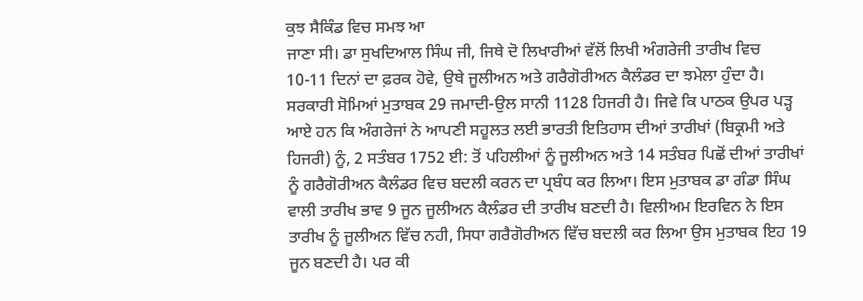ਕੁਝ ਸੈਕਿੰਡ ਵਿਚ ਸਮਝ ਆ
ਜਾਣਾ ਸੀ। ਡਾ ਸੁਖਦਿਆਲ ਸਿੰਘ ਜੀ, ਜਿਥੇ ਦੋ ਲਿਖਾਰੀਆਂ ਵੱਲੋਂ ਲਿਖੀ ਅੰਗਰੇਜੀ ਤਾਰੀਖ ਵਿਚ
10-11 ਦਿਨਾਂ ਦਾ ਫ਼ਰਕ ਹੋਵੇ, ਉਥੇ ਜੂਲੀਅਨ ਅਤੇ ਗਰੈਗੋਰੀਅਨ ਕੈਲੰਡਰ ਦਾ ਝਮੇਲਾ ਹੁੰਦਾ ਹੈ।
ਸਰਕਾਰੀ ਸੋਮਿਆਂ ਮੁਤਾਬਕ 29 ਜਮਾਦੀ-ਉਲ ਸਾਨੀ 1128 ਹਿਜਰੀ ਹੈ। ਜਿਵੇ ਕਿ ਪਾਠਕ ਉਪਰ ਪੜ੍ਹ ਆਏ ਹਨ ਕਿ ਅੰਗਰੇਜਾਂ ਨੇ ਆਪਣੀ ਸਹੂਲਤ ਲਈ ਭਾਰਤੀ ਇਤਿਹਾਸ ਦੀਆਂ ਤਾਰੀਖਾਂ (ਬਿਕ੍ਰਮੀ ਅਤੇ ਹਿਜਰੀ) ਨੂੰ, 2 ਸਤੰਬਰ 1752 ਈ: ਤੋਂ ਪਹਿਲੀਆਂ ਨੂੰ ਜੂਲੀਅਨ ਅਤੇ 14 ਸਤੰਬਰ ਪਿਛੋਂ ਦੀਆਂ ਤਾਰੀਖਾਂ ਨੂੰ ਗਰੈਗੋਰੀਅਨ ਕੈਲੰਡਰ ਵਿਚ ਬਦਲੀ ਕਰਨ ਦਾ ਪ੍ਰਬੰਧ ਕਰ ਲਿਆ। ਇਸ ਮੁਤਾਬਕ ਡਾ ਗੰਡਾ ਸਿੰਘ ਵਾਲੀ ਤਾਰੀਖ ਭਾਵ 9 ਜੂਨ ਜੂਲੀਅਨ ਕੈਲੰਡਰ ਦੀ ਤਾਰੀਖ ਬਣਦੀ ਹੈ। ਵਿਲੀਅਮ ਇਰਵਿਨ ਨੇ ਇਸ ਤਾਰੀਖ ਨੂੰ ਜੂਲੀਅਨ ਵਿੱਚ ਨਹੀ, ਸਿਧਾ ਗਰੈਗੋਰੀਅਨ ਵਿੱਚ ਬਦਲੀ ਕਰ ਲਿਆ ਉਸ ਮੁਤਾਬਕ ਇਹ 19 ਜੂਨ ਬਣਦੀ ਹੈ। ਪਰ ਕੀ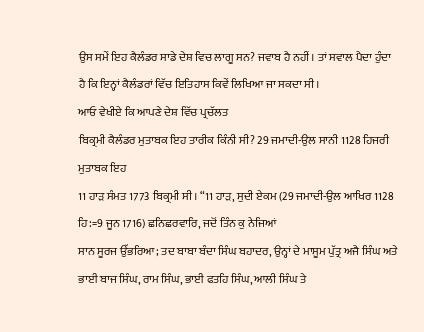ਉਸ ਸਮੇਂ ਇਹ ਕੈਲੰਡਰ ਸਾਡੇ ਦੇਸ਼ ਵਿਚ ਲਾਗੂ ਸਨ? ਜਵਾਬ ਹੈ ਨਹੀਂ। ਤਾਂ ਸਵਾਲ ਪੈਦਾ ਹੁੰਦਾ ਹੈ ਕਿ ਇਨ੍ਹਾਂ ਕੈਲੰਡਰਾਂ ਵਿੱਚ ਇਤਿਹਾਸ ਕਿਵੇਂ ਲਿਖਿਆ ਜਾ ਸਕਦਾ ਸੀ।
ਆਓ ਵੇਖੀਏ ਕਿ ਆਪਣੇ ਦੇਸ਼ ਵਿੱਚ ਪ੍ਰਚੱਲਤ
ਬਿਕ੍ਰਮੀ ਕੈਲੰਡਰ ਮੁਤਾਬਕ ਇਹ ਤਾਰੀਕ ਕਿੰਨੀ ਸੀ? 29 ਜਮਾਦੀ-ਉਲ ਸਾਨੀ 1128 ਹਿਜਰੀ ਮੁਤਾਬਕ ਇਹ
11 ਹਾੜ ਸੰਮਤ 1773 ਬਿਕ੍ਰਮੀ ਸੀ। “11 ਹਾੜ, ਸੁਦੀ ਏਕਮ (29 ਜਮਾਦੀ-ਉਲ ਆਖਿਰ 1128 ਹਿ:=9 ਜੂਨ 1716) ਛਨਿਛਰਵਾਰਿ, ਜਦੋਂ ਤਿੰਨ ਕੁ ਨੇਜਿਆਂ
ਸਾਨ ਸੂਰਜ ਉੱਭਰਿਆ; ਤਦ ਬਾਬਾ ਬੰਦਾ ਸਿੰਘ ਬਹਾਦਰ, ਉਨ੍ਹਾਂ ਦੇ ਮਾਸੂਮ ਪੁੱਤ੍ਰ ਅਜੈ ਸਿੰਘ ਅਤੇ ਭਾਈ ਬਾਜ ਸਿੰਘ, ਰਾਮ ਸਿੰਘ, ਭਾਈ ਫਤਹਿ ਸਿੰਘ, ਆਲੀ ਸਿੰਘ ਤੇ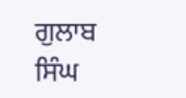ਗੁਲਾਬ ਸਿੰਘ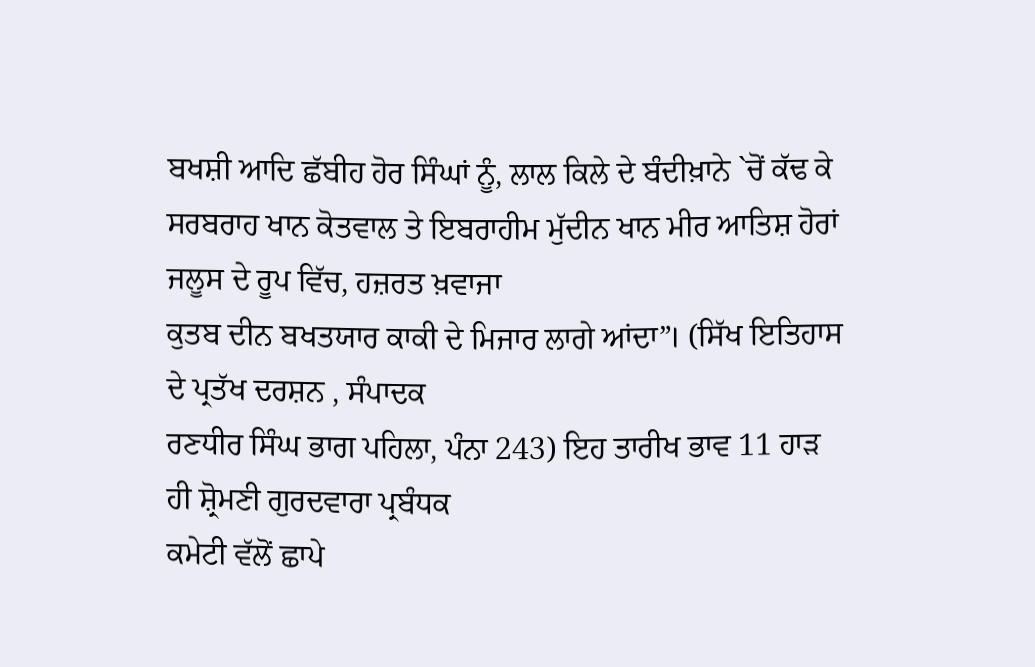ਬਖਸ਼ੀ ਆਦਿ ਛੱਬੀਹ ਹੋਰ ਸਿੰਘਾਂ ਨੂੰ, ਲਾਲ ਕਿਲੇ ਦੇ ਬੰਦੀਖ਼ਾਨੇ `ਚੋਂ ਕੱਢ ਕੇ
ਸਰਬਰਾਹ ਖਾਨ ਕੋਤਵਾਲ ਤੇ ਇਬਰਾਹੀਮ ਮੁੱਦੀਨ ਖਾਨ ਮੀਰ ਆਤਿਸ਼ ਹੋਰਾਂ ਜਲੂਸ ਦੇ ਰੂਪ ਵਿੱਚ, ਹਜ਼ਰਤ ਖ਼ਵਾਜਾ
ਕੁਤਬ ਦੀਨ ਬਖਤਯਾਰ ਕਾਕੀ ਦੇ ਮਿਜਾਰ ਲਾਗੇ ਆਂਦਾ”। (ਸਿੱਖ ਇਤਿਹਾਸ ਦੇ ਪ੍ਰਤੱਖ ਦਰਸ਼ਨ , ਸੰਪਾਦਕ
ਰਣਧੀਰ ਸਿੰਘ ਭਾਗ ਪਹਿਲਾ, ਪੰਨਾ 243) ਇਹ ਤਾਰੀਖ ਭਾਵ 11 ਹਾੜ ਹੀ ਸ਼੍ਰੋਮਣੀ ਗੁਰਦਵਾਰਾ ਪ੍ਰਬੰਧਕ
ਕਮੇਟੀ ਵੱਲੋਂ ਛਾਪੇ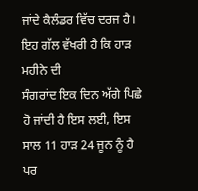ਜਾਂਦੇ ਕੈਲੰਡਰ ਵਿੱਚ ਦਰਜ ਹੈ। ਇਹ ਗੱਲ ਵੱਖਰੀ ਹੈ ਕਿ ਹਾੜ ਮਹੀਨੇ ਦੀ
ਸੰਗਰਾਂਦ ਇਕ ਦਿਨ ਅੱਗੇ ਪਿਛੇ ਹੋ ਜਾਂਦੀ ਹੈ ਇਸ ਲਈ, ਇਸ ਸਾਲ 11 ਹਾੜ 24 ਜੂਨ ਨੂੰ ਹੈ ਪਰ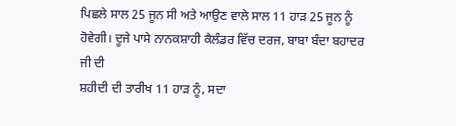ਪਿਛਲੇ ਸਾਲ 25 ਜੂਨ ਸੀ ਅਤੇ ਆਉਣ ਵਾਲੇ ਸਾਲ 11 ਹਾੜ 25 ਜੂਨ ਨੂੰ ਹੋਵੇਗੀ। ਦੂਜੇ ਪਾਸੇ ਨਾਨਕਸ਼ਾਹੀ ਕੈਲੰਡਰ ਵਿੱਚ ਦਰਜ, ਬਾਬਾ ਬੰਦਾ ਬਹਾਦਰ ਜੀ ਦੀ
ਸ਼ਹੀਦੀ ਦੀ ਤਾਰੀਖ 11 ਹਾੜ ਨੂੰ, ਸਦਾ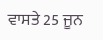ਵਾਸਤੇ 25 ਜੂਨ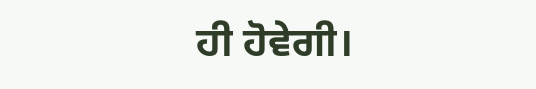ਹੀ ਹੋਵੇਗੀ।